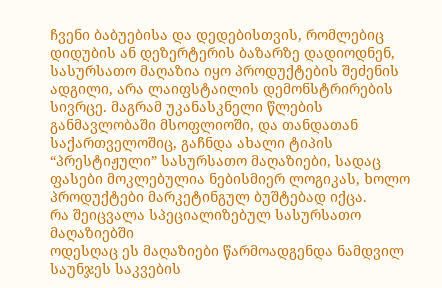ჩვენი ბაბუებისა და დედებისთვის, რომლებიც დიდუბის ან დეზერტერის ბაზარზე დადიოდნენ, სასურსათო მაღაზია იყო პროდუქტების შეძენის ადგილი, არა ლაიფსტაილის დემონსტრირების სივრცე. მაგრამ უკანასკნელი წლების განმავლობაში მსოფლიოში, და თანდათან საქართველოშიც, გაჩნდა ახალი ტიპის “პრესტიჟული” სასურსათო მაღაზიები, სადაც ფასები მოკლებულია ნებისმიერ ლოგიკას, ხოლო პროდუქტები მარკეტინგულ ბუშტებად იქცა.
რა შეიცვალა სპეციალიზებულ სასურსათო მაღაზიებში
ოდესღაც ეს მაღაზიები წარმოადგენდა ნამდვილ საუნჯეს საკვების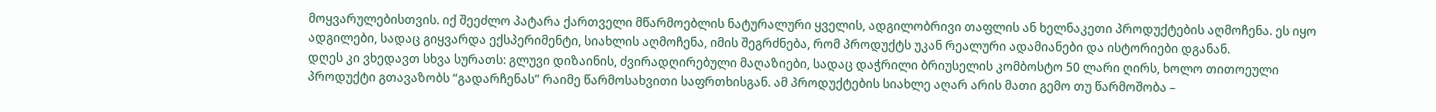მოყვარულებისთვის. იქ შეეძლო პატარა ქართველი მწარმოებლის ნატურალური ყველის, ადგილობრივი თაფლის ან ხელნაკეთი პროდუქტების აღმოჩენა. ეს იყო ადგილები, სადაც გიყვარდა ექსპერიმენტი, სიახლის აღმოჩენა, იმის შეგრძნება, რომ პროდუქტს უკან რეალური ადამიანები და ისტორიები დგანან.
დღეს კი ვხედავთ სხვა სურათს: გლუვი დიზაინის, ძვირადღირებული მაღაზიები, სადაც დაჭრილი ბრიუსელის კომბოსტო 50 ლარი ღირს, ხოლო თითოეული პროდუქტი გთავაზობს “გადარჩენას” რაიმე წარმოსახვითი საფრთხისგან. ამ პროდუქტების სიახლე აღარ არის მათი გემო თუ წარმოშობა –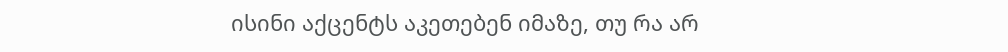ისინი აქცენტს აკეთებენ იმაზე, თუ რა არ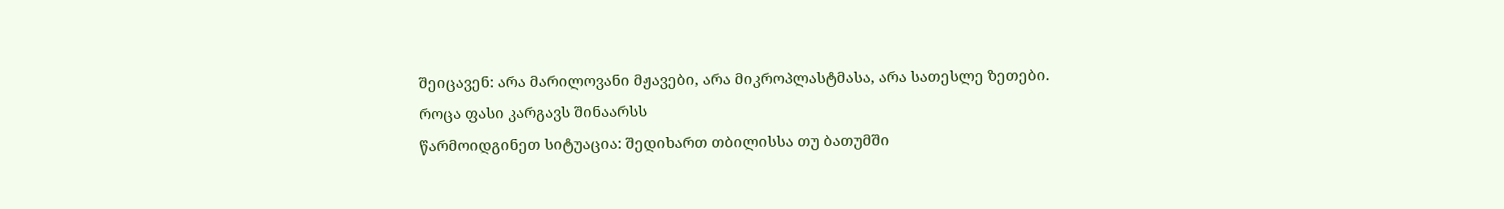შეიცავენ: არა მარილოვანი მჟავები, არა მიკროპლასტმასა, არა სათესლე ზეთები.
როცა ფასი კარგავს შინაარსს
წარმოიდგინეთ სიტუაცია: შედიხართ თბილისსა თუ ბათუმში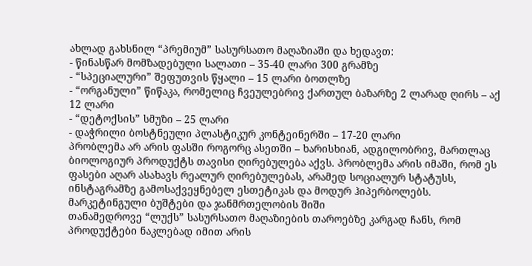ახლად გახსნილ “პრემიუმ” სასურსათო მაღაზიაში და ხედავთ:
- წინასწარ მომზადებული სალათი – 35-40 ლარი 300 გრამზე
- “სპეციალური” შეფუთვის წყალი – 15 ლარი ბოთლზე
- “ორგანული” წიწაკა, რომელიც ჩვეულებრივ ქართულ ბაზარზე 2 ლარად ღირს – აქ 12 ლარი
- “დეტოქსის” სმუზი – 25 ლარი
- დაჭრილი ბოსტნეული პლასტიკურ კონტეინერში – 17-20 ლარი
პრობლემა არ არის ფასში როგორც ასეთში – ხარისხიან, ადგილობრივ, მართლაც ბიოლოგიურ პროდუქტს თავისი ღირებულება აქვს. პრობლემა არის იმაში, რომ ეს ფასები აღარ ასახავს რეალურ ღირებულებას, არამედ სოციალურ სტატუსს, ინსტაგრამზე გამოსაქვეყნებელ ესთეტიკას და მოდურ ჰიპერბოლებს.
მარკეტინგული ბუშტები და ჯანმრთელობის შიში
თანამედროვე “ლუქს” სასურსათო მაღაზიების თაროებზე კარგად ჩანს, რომ პროდუქტები ნაკლებად იმით არის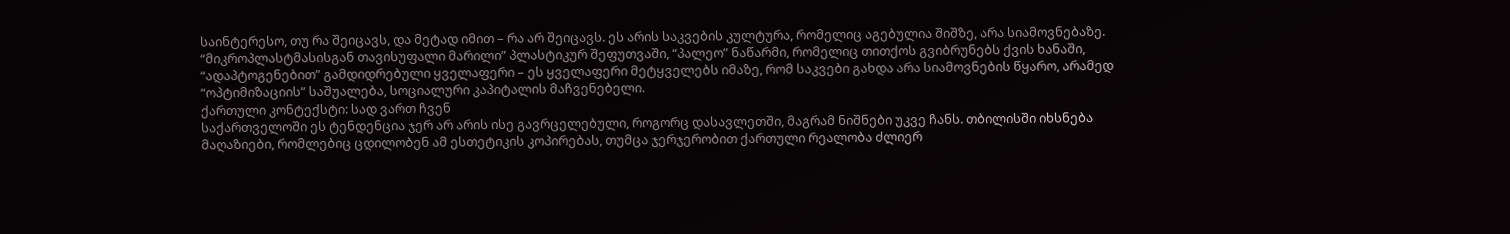საინტერესო, თუ რა შეიცავს, და მეტად იმით – რა არ შეიცავს. ეს არის საკვების კულტურა, რომელიც აგებულია შიშზე, არა სიამოვნებაზე.
“მიკროპლასტმასისგან თავისუფალი მარილი” პლასტიკურ შეფუთვაში, “პალეო” ნაწარმი, რომელიც თითქოს გვიბრუნებს ქვის ხანაში, “ადაპტოგენებით” გამდიდრებული ყველაფერი – ეს ყველაფერი მეტყველებს იმაზე, რომ საკვები გახდა არა სიამოვნების წყარო, არამედ “ოპტიმიზაციის” საშუალება, სოციალური კაპიტალის მაჩვენებელი.
ქართული კონტექსტი: სად ვართ ჩვენ
საქართველოში ეს ტენდენცია ჯერ არ არის ისე გავრცელებული, როგორც დასავლეთში, მაგრამ ნიშნები უკვე ჩანს. თბილისში იხსნება მაღაზიები, რომლებიც ცდილობენ ამ ესთეტიკის კოპირებას, თუმცა ჯერჯერობით ქართული რეალობა ძლიერ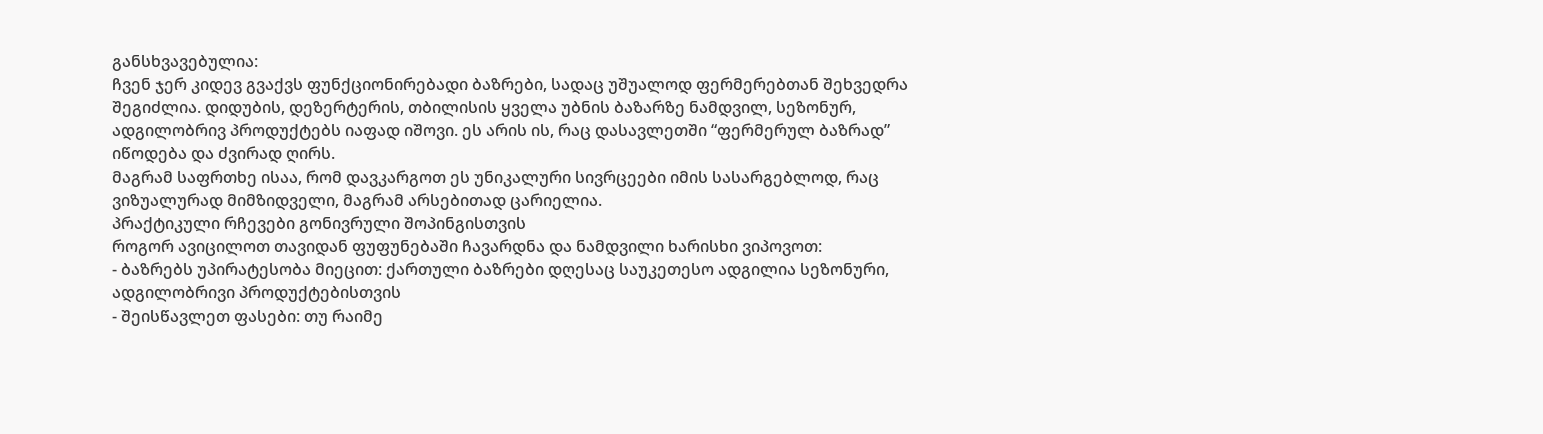განსხვავებულია:
ჩვენ ჯერ კიდევ გვაქვს ფუნქციონირებადი ბაზრები, სადაც უშუალოდ ფერმერებთან შეხვედრა შეგიძლია. დიდუბის, დეზერტერის, თბილისის ყველა უბნის ბაზარზე ნამდვილ, სეზონურ, ადგილობრივ პროდუქტებს იაფად იშოვი. ეს არის ის, რაც დასავლეთში “ფერმერულ ბაზრად” იწოდება და ძვირად ღირს.
მაგრამ საფრთხე ისაა, რომ დავკარგოთ ეს უნიკალური სივრცეები იმის სასარგებლოდ, რაც ვიზუალურად მიმზიდველი, მაგრამ არსებითად ცარიელია.
პრაქტიკული რჩევები გონივრული შოპინგისთვის
როგორ ავიცილოთ თავიდან ფუფუნებაში ჩავარდნა და ნამდვილი ხარისხი ვიპოვოთ:
- ბაზრებს უპირატესობა მიეცით: ქართული ბაზრები დღესაც საუკეთესო ადგილია სეზონური, ადგილობრივი პროდუქტებისთვის
- შეისწავლეთ ფასები: თუ რაიმე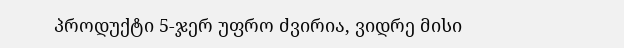პროდუქტი 5-ჯერ უფრო ძვირია, ვიდრე მისი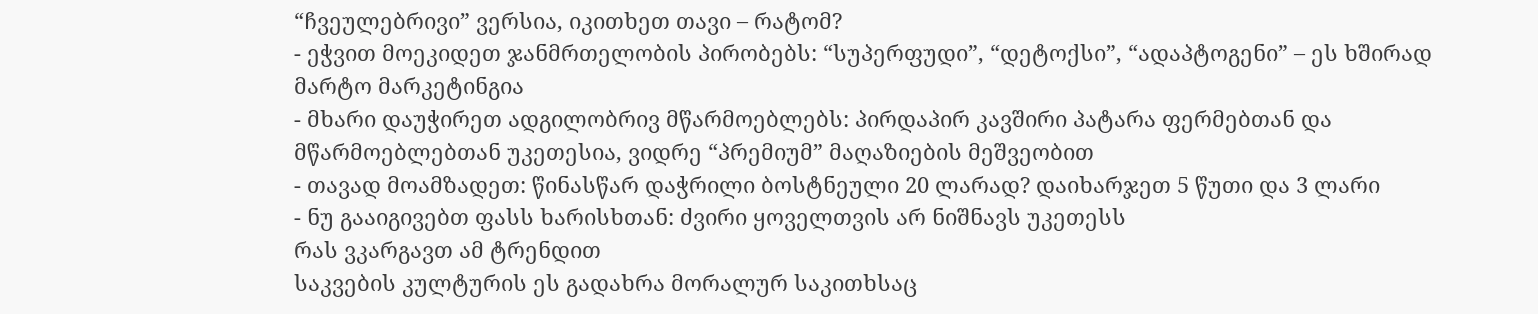“ჩვეულებრივი” ვერსია, იკითხეთ თავი – რატომ?
- ეჭვით მოეკიდეთ ჯანმრთელობის პირობებს: “სუპერფუდი”, “დეტოქსი”, “ადაპტოგენი” – ეს ხშირად მარტო მარკეტინგია
- მხარი დაუჭირეთ ადგილობრივ მწარმოებლებს: პირდაპირ კავშირი პატარა ფერმებთან და მწარმოებლებთან უკეთესია, ვიდრე “პრემიუმ” მაღაზიების მეშვეობით
- თავად მოამზადეთ: წინასწარ დაჭრილი ბოსტნეული 20 ლარად? დაიხარჯეთ 5 წუთი და 3 ლარი
- ნუ გააიგივებთ ფასს ხარისხთან: ძვირი ყოველთვის არ ნიშნავს უკეთესს
რას ვკარგავთ ამ ტრენდით
საკვების კულტურის ეს გადახრა მორალურ საკითხსაც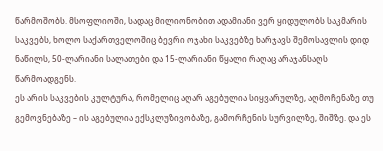წარმოშობს. მსოფლიოში, სადაც მილიონობით ადამიანი ვერ ყიდულობს საკმარის საკვებს, ხოლო საქართველოშიც ბევრი ოჯახი საკვებზე ხარჯავს შემოსავლის დიდ ნაწილს, 50-ლარიანი სალათები და 15-ლარიანი წყალი რაღაც არაჯანსაღს წარმოადგენს.
ეს არის საკვების კულტურა, რომელიც აღარ აგებულია სიყვარულზე, აღმოჩენაზე თუ გემოვნებაზე – ის აგებულია ექსკლუზივობაზე, გამორჩენის სურვილზე, შიშზე. და ეს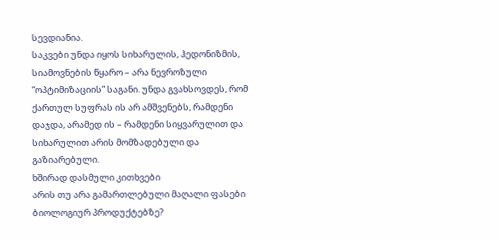სევდიანია.
საკვები უნდა იყოს სიხარულის, ჰედონიზმის, სიამოვნების წყარო – არა ნევროზული “ოპტიმიზაციის” საგანი. უნდა გვახსოვდეს, რომ ქართულ სუფრას ის არ ამშვენებს, რამდენი დაჯდა, არამედ ის – რამდენი სიყვარულით და სიხარულით არის მომზადებული და გაზიარებული.
ხშირად დასმული კითხვები
არის თუ არა გამართლებული მაღალი ფასები ბიოლოგიურ პროდუქტებზე?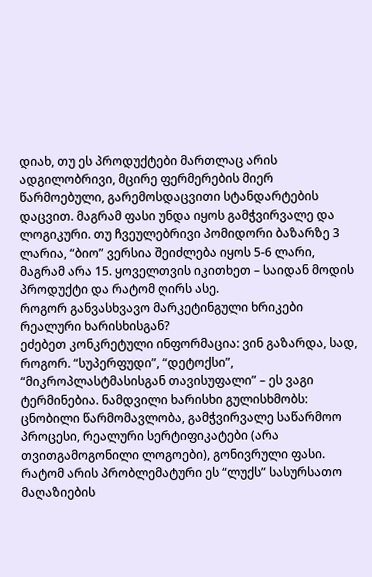დიახ, თუ ეს პროდუქტები მართლაც არის ადგილობრივი, მცირე ფერმერების მიერ წარმოებული, გარემოსდაცვითი სტანდარტების დაცვით. მაგრამ ფასი უნდა იყოს გამჭვირვალე და ლოგიკური. თუ ჩვეულებრივი პომიდორი ბაზარზე 3 ლარია, “ბიო” ვერსია შეიძლება იყოს 5-6 ლარი, მაგრამ არა 15. ყოველთვის იკითხეთ – საიდან მოდის პროდუქტი და რატომ ღირს ასე.
როგორ განვასხვავო მარკეტინგული ხრიკები რეალური ხარისხისგან?
ეძებეთ კონკრეტული ინფორმაცია: ვინ გაზარდა, სად, როგორ. “სუპერფუდი”, “დეტოქსი”, “მიკროპლასტმასისგან თავისუფალი” – ეს ვაგი ტერმინებია. ნამდვილი ხარისხი გულისხმობს: ცნობილი წარმომავლობა, გამჭვირვალე საწარმოო პროცესი, რეალური სერტიფიკატები (არა თვითგამოგონილი ლოგოები), გონივრული ფასი.
რატომ არის პრობლემატური ეს “ლუქს” სასურსათო მაღაზიების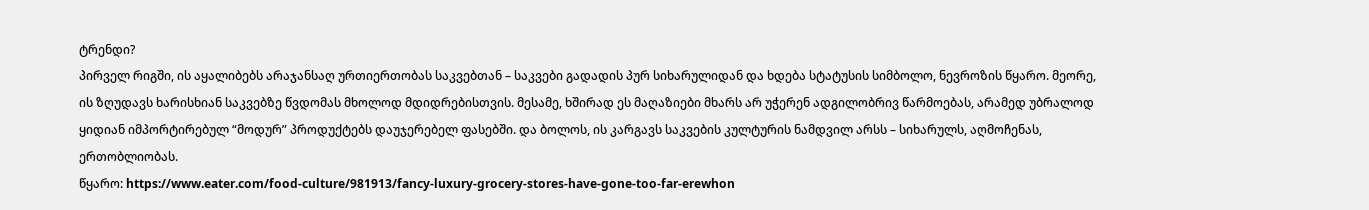ტრენდი?
პირველ რიგში, ის აყალიბებს არაჯანსაღ ურთიერთობას საკვებთან – საკვები გადადის პურ სიხარულიდან და ხდება სტატუსის სიმბოლო, ნევროზის წყარო. მეორე, ის ზღუდავს ხარისხიან საკვებზე წვდომას მხოლოდ მდიდრებისთვის. მესამე, ხშირად ეს მაღაზიები მხარს არ უჭერენ ადგილობრივ წარმოებას, არამედ უბრალოდ ყიდიან იმპორტირებულ “მოდურ” პროდუქტებს დაუჯერებელ ფასებში. და ბოლოს, ის კარგავს საკვების კულტურის ნამდვილ არსს – სიხარულს, აღმოჩენას, ერთობლიობას.
წყარო: https://www.eater.com/food-culture/981913/fancy-luxury-grocery-stores-have-gone-too-far-erewhon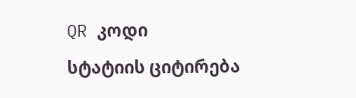QR კოდი
სტატიის ციტირება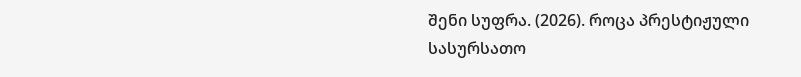შენი სუფრა. (2026). როცა პრესტიჟული სასურსათო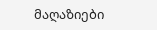მაღაზიები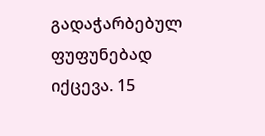გადაჭარბებულ ფუფუნებად იქცევა. 15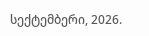სექტემბერი, 2026.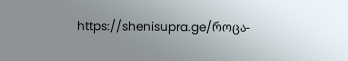https://shenisupra.ge/როცა-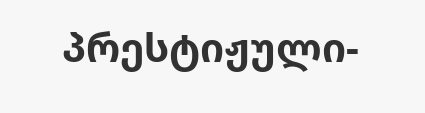პრესტიჟული-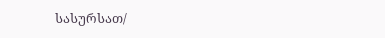სასურსათ/